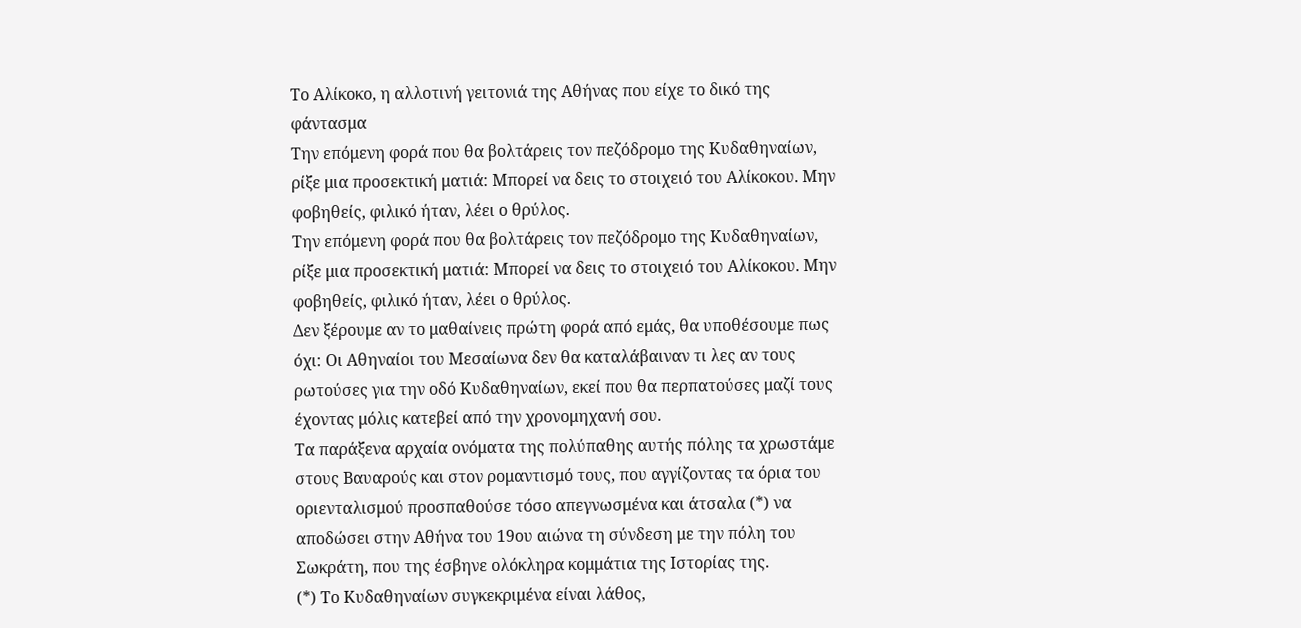Το Αλίκοκο, η αλλοτινή γειτονιά της Αθήνας που είχε το δικό της φάντασμα
Την επόμενη φορά που θα βολτάρεις τον πεζόδρομο της Κυδαθηναίων, ρίξε μια προσεκτική ματιά: Μπορεί να δεις το στοιχειό του Αλίκοκου. Μην φοβηθείς, φιλικό ήταν, λέει ο θρύλος.
Την επόμενη φορά που θα βολτάρεις τον πεζόδρομο της Κυδαθηναίων, ρίξε μια προσεκτική ματιά: Μπορεί να δεις το στοιχειό του Αλίκοκου. Μην φοβηθείς, φιλικό ήταν, λέει ο θρύλος.
Δεν ξέρουμε αν το μαθαίνεις πρώτη φορά από εμάς, θα υποθέσουμε πως όχι: Οι Αθηναίοι του Μεσαίωνα δεν θα καταλάβαιναν τι λες αν τους ρωτούσες για την οδό Κυδαθηναίων, εκεί που θα περπατούσες μαζί τους έχοντας μόλις κατεβεί από την χρονομηχανή σου.
Τα παράξενα αρχαία ονόματα της πολύπαθης αυτής πόλης τα χρωστάμε στους Βαυαρούς και στον ρομαντισμό τους, που αγγίζοντας τα όρια του οριενταλισμού προσπαθούσε τόσο απεγνωσμένα και άτσαλα (*) να αποδώσει στην Αθήνα του 19ου αιώνα τη σύνδεση με την πόλη του Σωκράτη, που της έσβηνε ολόκληρα κομμάτια της Ιστορίας της.
(*) Το Κυδαθηναίων συγκεκριμένα είναι λάθος,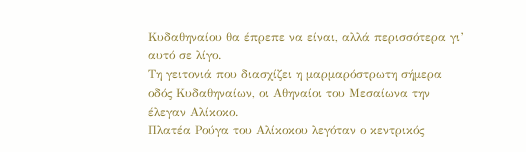Κυδαθηναίου θα έπρεπε να είναι, αλλά περισσότερα γι’ αυτό σε λίγο.
Τη γειτονιά που διασχίζει η μαρμαρόστρωτη σήμερα οδός Κυδαθηναίων, οι Αθηναίοι του Μεσαίωνα την έλεγαν Αλίκοκο.
Πλατέα Ρούγα του Αλίκοκου λεγόταν ο κεντρικός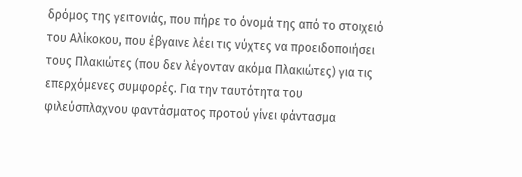δρόμος της γειτονιάς, που πήρε το όνομά της από το στοιχειό του Αλίκοκου, που έβγαινε λέει τις νύχτες να προειδοποιήσει τους Πλακιώτες (που δεν λέγονταν ακόμα Πλακιώτες) για τις επερχόμενες συμφορές. Για την ταυτότητα του φιλεύσπλαχνου φαντάσματος προτού γίνει φάντασμα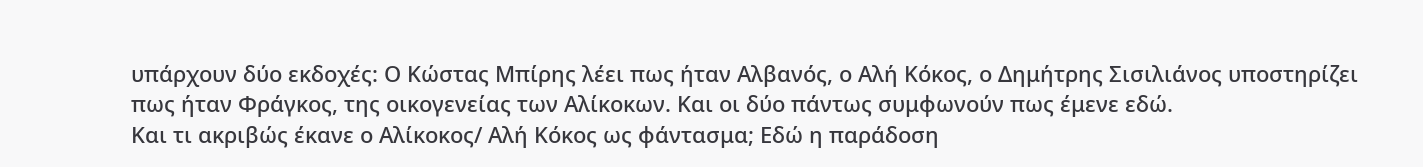υπάρχουν δύο εκδοχές: Ο Κώστας Μπίρης λέει πως ήταν Αλβανός, ο Αλή Κόκος, ο Δημήτρης Σισιλιάνος υποστηρίζει πως ήταν Φράγκος, της οικογενείας των Αλίκοκων. Και οι δύο πάντως συμφωνούν πως έμενε εδώ.
Και τι ακριβώς έκανε ο Αλίκοκος/ Αλή Κόκος ως φάντασμα; Εδώ η παράδοση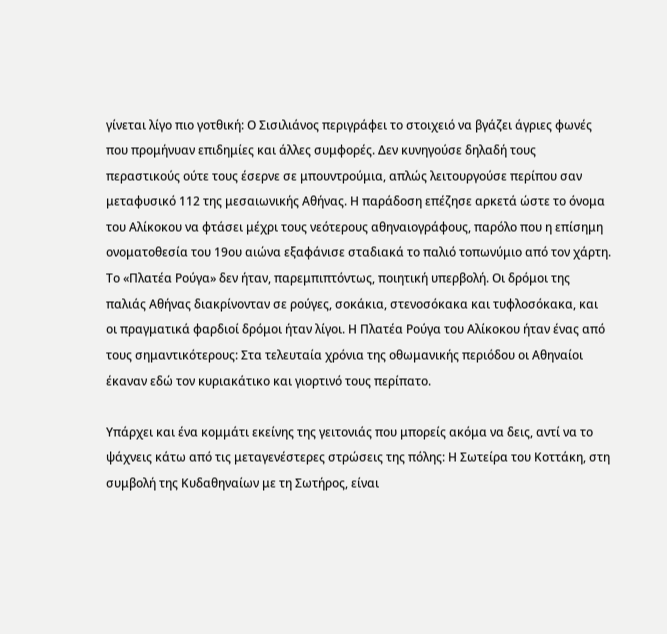γίνεται λίγο πιο γοτθική: Ο Σισιλιάνος περιγράφει το στοιχειό να βγάζει άγριες φωνές που προμήνυαν επιδημίες και άλλες συμφορές. Δεν κυνηγούσε δηλαδή τους περαστικούς ούτε τους έσερνε σε μπουντρούμια, απλώς λειτουργούσε περίπου σαν μεταφυσικό 112 της μεσαιωνικής Αθήνας. Η παράδοση επέζησε αρκετά ώστε το όνομα του Αλίκοκου να φτάσει μέχρι τους νεότερους αθηναιογράφους, παρόλο που η επίσημη ονοματοθεσία του 19ου αιώνα εξαφάνισε σταδιακά το παλιό τοπωνύμιο από τον χάρτη.
Το «Πλατέα Ρούγα» δεν ήταν, παρεμπιπτόντως, ποιητική υπερβολή. Οι δρόμοι της παλιάς Αθήνας διακρίνονταν σε ρούγες, σοκάκια, στενοσόκακα και τυφλοσόκακα, και οι πραγματικά φαρδιοί δρόμοι ήταν λίγοι. Η Πλατέα Ρούγα του Αλίκοκου ήταν ένας από τους σημαντικότερους: Στα τελευταία χρόνια της οθωμανικής περιόδου οι Αθηναίοι έκαναν εδώ τον κυριακάτικο και γιορτινό τους περίπατο.

Υπάρχει και ένα κομμάτι εκείνης της γειτονιάς που μπορείς ακόμα να δεις, αντί να το ψάχνεις κάτω από τις μεταγενέστερες στρώσεις της πόλης: Η Σωτείρα του Κοττάκη, στη συμβολή της Κυδαθηναίων με τη Σωτήρος, είναι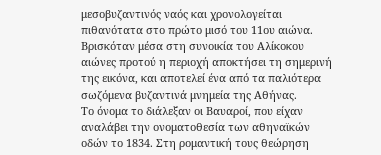μεσοβυζαντινός ναός και χρονολογείται πιθανότατα στο πρώτο μισό του 11ου αιώνα. Βρισκόταν μέσα στη συνοικία του Αλίκοκου αιώνες προτού η περιοχή αποκτήσει τη σημερινή της εικόνα, και αποτελεί ένα από τα παλιότερα σωζόμενα βυζαντινά μνημεία της Αθήνας.
Το όνομα το διάλεξαν οι Βαυαροί, που είχαν αναλάβει την ονοματοθεσία των αθηναϊκών οδών το 1834. Στη ρομαντική τους θεώρηση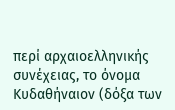περί αρχαιοελληνικής συνέχειας, το όνομα Κυδαθήναιον (δόξα των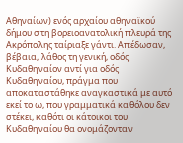Αθηναίων) ενός αρχαίου αθηναϊκού δήμου στη βορειοανατολική πλευρά της Ακρόπολης ταίριαξε γάντι. Απέδωσαν, βέβαια, λάθος τη γενική, οδός Κυδαθηναίον αντί για οδός Κυδαθηναίου, πράγμα που αποκαταστάθηκε αναγκαστικά με αυτό εκεί το ω, που γραμματικά καθόλου δεν στέκει, καθότι οι κάτοικοι του Κυδαθηναίου θα ονομάζονταν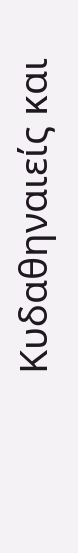Κυδαθηναιείς και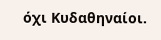όχι Κυδαθηναίοι.